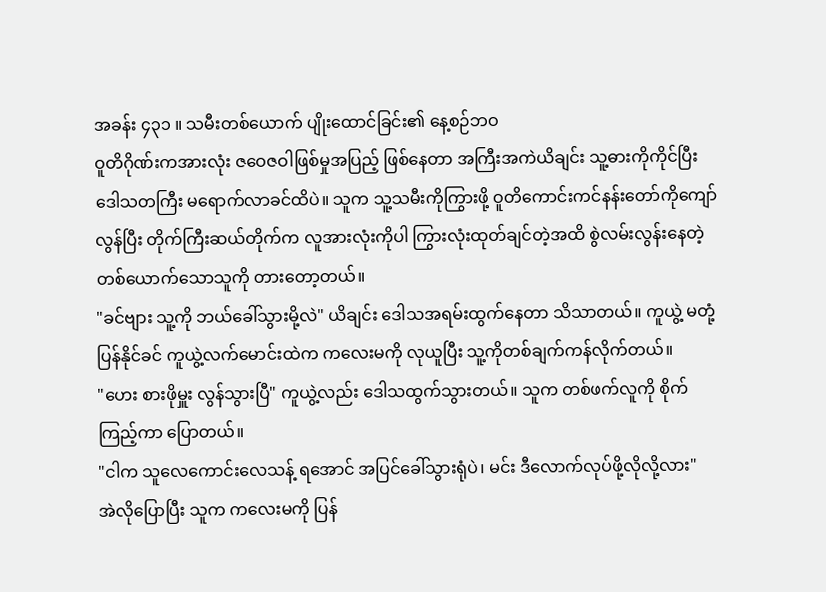အခန်း ၄၃၁ ။ သမီးတစ်ယောက် ပျိုးထောင်ခြင်း၏ နေ့စဉ်ဘဝ
ဝူတိဂိုဏ်းကအားလုံး ဇဝေဇဝါဖြစ်မှုအပြည့် ဖြစ်နေတာ အကြီးအကဲယိချင်း သူ့ဓားကိုကိုင်ပြီး ဒေါသတကြီး မရောက်လာခင်ထိပဲ။ သူက သူ့သမီးကိုကြွားဖို့ ဝူတိကောင်းကင်နန်းတော်ကိုကျော်လွန်ပြီး တိုက်ကြီးဆယ်တိုက်က လူအားလုံးကိုပါ ကြွားလုံးထုတ်ချင်တဲ့အထိ စွဲလမ်းလွန်းနေတဲ့ တစ်ယောက်သောသူကို တားတော့တယ်။
"ခင်ဗျား သူ့ကို ဘယ်ခေါ်သွားမို့လဲ" ယိချင်း ဒေါသအရမ်းထွက်နေတာ သိသာတယ်။ ကူယွဲ့ မတုံ့ပြန်နိုင်ခင် ကူယွဲ့လက်မောင်းထဲက ကလေးမကို လုယူပြီး သူ့ကိုတစ်ချက်ကန်လိုက်တယ်။
"ဟေး စားဖိုမှူး လွန်သွားပြီ" ကူယွဲ့လည်း ဒေါသထွက်သွားတယ်။ သူက တစ်ဖက်လူကို စိုက်ကြည့်ကာ ပြောတယ်။
"ငါက သူလေကောင်းလေသန့် ရအောင် အပြင်ခေါ်သွားရုံပဲ၊ မင်း ဒီလောက်လုပ်ဖို့လိုလို့လား"
အဲလိုပြောပြီး သူက ကလေးမကို ပြန်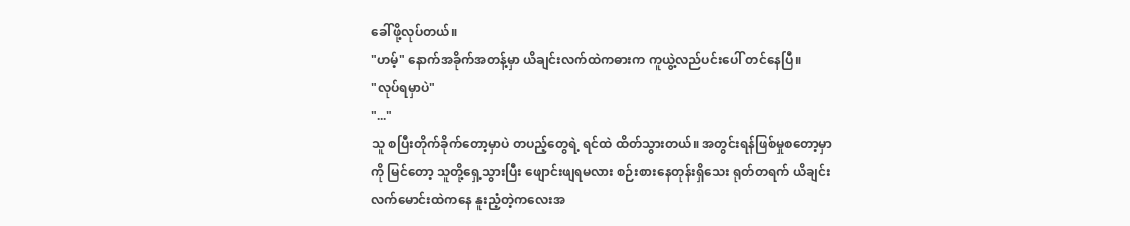ခေါ်ဖို့လုပ်တယ်။
"ဟမ့်" နောက်အခိုက်အတန့်မှာ ယိချင်းလက်ထဲကဓားက ကူယွဲ့လည်ပင်းပေါ် တင်နေပြီ။
"လုပ်ရမှာပဲ"
"..."
သူ စပြီးတိုက်ခိုက်တော့မှာပဲ တပည့်တွေရဲ့ ရင်ထဲ ထိတ်သွားတယ်။ အတွင်းရန်ဖြစ်မှုစတော့မှာကို မြင်တော့ သူတို့ရှေ့သွားပြီး ဖျောင်းဖျရမလား စဉ်းစားနေတုန်းရှိသေး ရုတ်တရက် ယိချင်းလက်မောင်းထဲကနေ နူးညံ့တဲ့ကလေးအ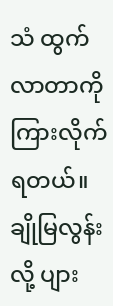သံ ထွက်လာတာကို ကြားလိုက်ရတယ်။ ချိုမြလွန်းလို့ ပျား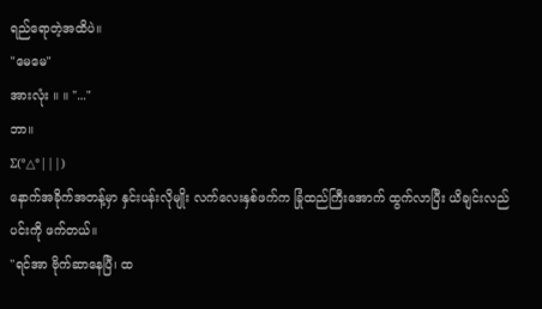ရည်ရောတဲ့အထိပဲ။
"မေမေ"
အားလုံး ။ ။ "..."
ဘာ။
Σ(°△°|||)
နောက်အခိုက်အတန့်မှာ နှင်းပန်းလိုမျိုး လက်လေးနှစ်ဖက်က ခြုံထည်ကြီးအောက် ထွက်လာပြီး ယိချင်းလည်ပင်းကို ဖက်တယ်။
"ရင်အာ ဗိုက်ဆာနေပြီ၊ ထ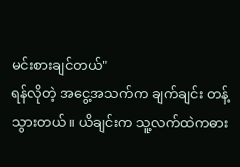မင်းစားချင်တယ်"
ရန်လိုတဲ့ အငွေ့အသက်က ချက်ချင်း တန့်သွားတယ်။ ယိချင်းက သူ့လက်ထဲကဓား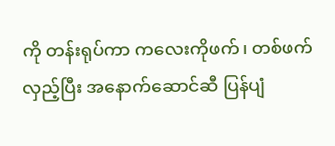ကို တန်းရုပ်ကာ ကလေးကိုဖက်၊ တစ်ဖက်လှည့်ပြီး အနောက်ဆောင်ဆီ ပြန်ပျံ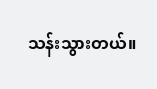သန်းသွားတယ်။